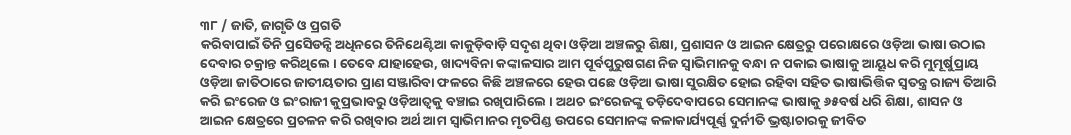୩୮ / ଜାତି, ଜାଗୃତି ଓ ପ୍ରଗତି
କରିବାପାଇଁ ତିନି ପ୍ରସେିଡନ୍ସି ଅଧିନରେ ତିନିଥେଣ୍ଟିଆ କାକୁଡ଼ିବାଡ଼ି ସଦୃଶ ଥିବା ଓଡ଼ିଆ ଅଞ୍ଚଳରୁ ଶିକ୍ଷା, ପ୍ରଶାସନ ଓ ଆଇନ କ୍ଷେତ୍ରରୁ ପରୋକ୍ଷରେ ଓଡ଼ିଆ ଭାଷା ଉଠାଇ ଦେବାର ଚକ୍ରାନ୍ତ କରିଥିଲେ । ତେବେ ଯାହାହେଉ, ଖାଦ୍ୟବିନା କଙ୍କାଳସାର ଆମ ପୂର୍ବପୁରୁଷଗଣ ନିଜ ସ୍ୱାଭିମାନକୁ ବନ୍ଧା ନ ପକାଇ ଭାଷାକୁ ଆୟୂଧ କରି ମୁମୂର୍ଷୁପ୍ରାୟ ଓଡ଼ିଆ ଜାତିଠାରେ ଜାତୀୟତାର ପ୍ରାଣ ସଞ୍ଜାରିବା ଫଳରେ କିଛି ଅଞ୍ଚଳରେ ହେଉ ପଛେ ଓଡ଼ିଆ ଭାଷା ସୁରକ୍ଷିତ ହୋଇ ରହିବା ସହିତ ଭାଷାଭିତ୍ତିକ ସ୍ୱତନ୍ତ୍ର ରାଜ୍ୟ ତିଆରି କରି ଇଂରେଜ ଓ ଇଂରାଜୀ କୁପ୍ରଭାବରୁ ଓଡ଼ିଆତ୍ୱକୁ ବଞ୍ଚାଇ ରଖିପାରିଲେ । ଅଥଚ ଇଂରେଜଙ୍କୁ ତଡ଼ିଦେବାପରେ ସେମାନଙ୍କ ଭାଷାକୁ ୬୫ବର୍ଷ ଧରି ଶିକ୍ଷା, ଶାସନ ଓ ଆଇନ କ୍ଷେତ୍ରରେ ପ୍ରଚଳନ କରି ରଖିବାର ଅର୍ଥ ଆମ ସ୍ୱାଭିମାନର ମୃତପିଣ୍ଡ ଉପରେ ସେମାନଙ୍କ କଳାକାର୍ଯ୍ୟପୂର୍ଣ୍ଣ ଦୁର୍ନୀତି ଭ୍ରଷ୍ଟାଚାରକୁ ଜୀବିତ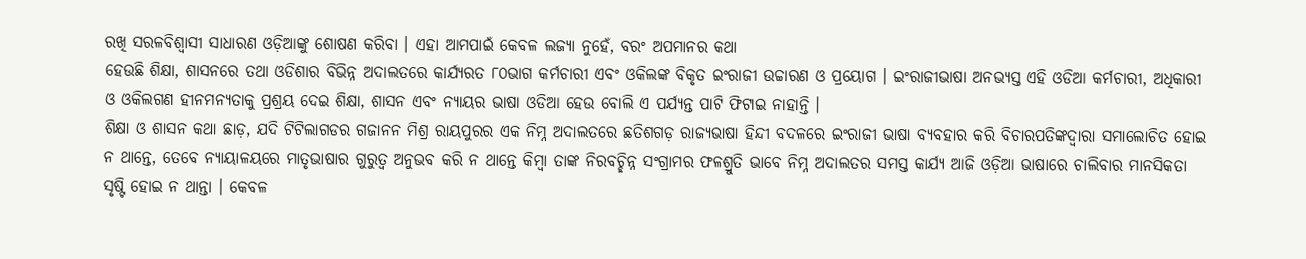ରଖି ସରଳବିଶ୍ୱାସୀ ସାଧାରଣ ଓଡ଼ିଆଙ୍କୁ ଶୋଷଣ କରିବା । ଏହା ଆମପାଇଁ କେବଳ ଲଜ୍ୟା ନୁହେଁ, ବରଂ ଅପମାନର କଥା
ହେଉଛି ଶିକ୍ଷା, ଶାସନରେ ତଥା ଓଡିଶାର ବିଭିନ୍ନ ଅଦାଲତରେ କାର୍ଯ୍ୟରତ ୮୦ଭାଗ କର୍ମଚାରୀ ଏବଂ ଓକିଲଙ୍କ ବିକୃତ ଇଂରାଜୀ ଉଚ୍ଚାରଣ ଓ ପ୍ରୟୋଗ । ଇଂରାଜୀଭାଷା ଅନଭ୍ୟସ୍ତ ଏହି ଓଡିଆ କର୍ମଚାରୀ, ଅଧିକାରୀ ଓ ଓକିଲଗଣ ହୀନମନ୍ୟତାକୁ ପ୍ରଶ୍ରୟ ଦେଇ ଶିକ୍ଷା, ଶାସନ ଏବଂ ନ୍ୟାୟର ଭାଷା ଓଡିଆ ହେଉ ବୋଲି ଏ ପର୍ଯ୍ୟନ୍ତ ପାଟି ଫିଟାଇ ନାହାନ୍ତି ।
ଶିକ୍ଷା ଓ ଶାସନ କଥା ଛାଡ଼, ଯଦି ଟିଟିଲାଗଡର ଗଜାନନ ମିଶ୍ର ରାୟପୁରର ଏକ ନିମ୍ନ ଅଦାଲତରେ ଛତିଶଗଡ଼ ରାଜ୍ୟଭାଷା ହିନ୍ଦୀ ବଦଳରେ ଇଂରାଜୀ ଭାଷା ବ୍ୟବହାର କରି ବିଚାରପତିଙ୍କଦ୍ୱାରା ସମାଲୋଚିତ ହୋଇ ନ ଥାନ୍ତେ, ତେବେ ନ୍ୟାୟାଳୟରେ ମାତୃଭାଷାର ଗୁରୁତ୍ୱ ଅନୁଭବ କରି ନ ଥାନ୍ତେ କିମ୍ବା ତାଙ୍କ ନିରବଚ୍ଛିନ୍ନ ସଂଗ୍ରାମର ଫଳଶ୍ରୁତି ଭାବେ ନିମ୍ନ ଅଦାଲତର ସମସ୍ତ କାର୍ଯ୍ୟ ଆଜି ଓଡ଼ିଆ ଭାଷାରେ ଚାଲିବାର ମାନସିକତା ସୃଷ୍ଟି ହୋଇ ନ ଥାନ୍ତା । କେବଳ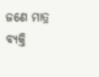ଜଣେ ମାତ୍ର ବ୍ୟକ୍ତି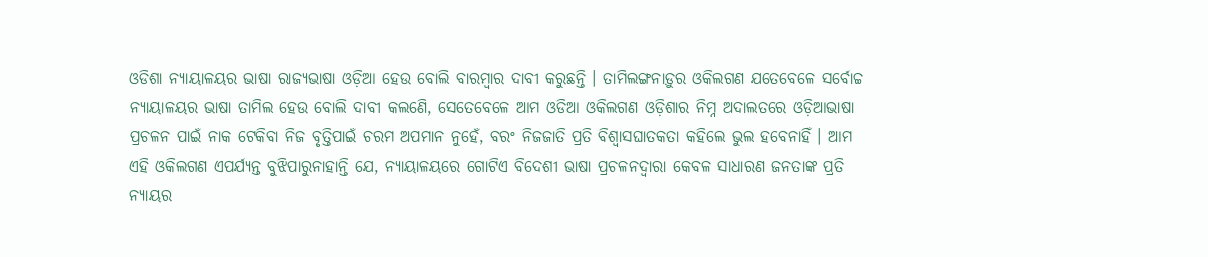ଓଡିଶା ନ୍ୟାୟାଳୟର ଭାଷା ରାଜ୍ୟଭାଷା ଓଡ଼ିଆ ହେଉ ବୋଲି ବାରମ୍ବାର ଦାବୀ କରୁଛନ୍ତି । ତାମିଲଙ୍ଗନାଡ଼ୁର ଓକିଲଗଣ ଯତେବେଳେ ସର୍ବୋଚ୍ଚ ନ୍ୟାୟାଳୟର ଭାଷା ତାମିଲ ହେଉ ବୋଲି ଦାବୀ କଲଣେି, ସେତେବେଳେ ଆମ ଓଡିଆ ଓକିଲଗଣ ଓଡ଼ିଶାର ନିମ୍ନ ଅଦାଲତରେ ଓଡ଼ିଆଭାଷା ପ୍ରଚଳନ ପାଇଁ ନାକ ଟେକିବା ନିଜ ବୃତ୍ତିପାଇଁ ଚରମ ଅପମାନ ନୁହେଁ, ବରଂ ନିଜଜାତି ପ୍ରତି ବିଶ୍ୱାସଘାତକତା କହିଲେ ଭୁଲ ହବେନାହିଁ । ଆମ ଏହି ଓକିଲଗଣ ଏପର୍ଯ୍ୟନ୍ତ ବୁଝିପାରୁନାହାନ୍ତି ଯେ, ନ୍ୟାୟାଳୟରେ ଗୋଟିଏ ବିଦେଶୀ ଭାଷା ପ୍ରଚଳନଦ୍ୱାରା କେବଳ ସାଧାରଣ ଜନତାଙ୍କ ପ୍ରତି ନ୍ୟାୟର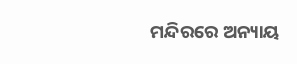ମନ୍ଦିରରେ ଅନ୍ୟାୟ